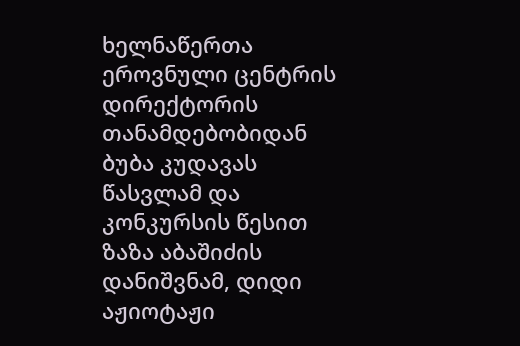ხელნაწერთა ეროვნული ცენტრის დირექტორის თანამდებობიდან ბუბა კუდავას წასვლამ და კონკურსის წესით ზაზა აბაშიძის დანიშვნამ, დიდი აჟიოტაჟი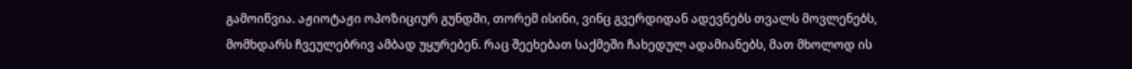გამოიწვია. აჟიოტაჟი ოპოზიციურ გუნდში, თორემ ისინი, ვინც გვერდიდან ადევნებს თვალს მოვლენებს, მომხდარს ჩვეულებრივ ამბად უყურებენ. რაც შეეხებათ საქმეში ჩახედულ ადამიანებს, მათ მხოლოდ ის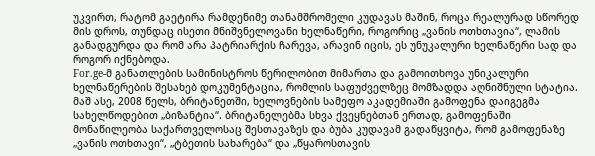უკვირთ, რატომ გაეტირა რამდენიმე თანამშრომელი კუდავას მაშინ, როცა რეალურად სწორედ მის დროს, თუნდაც ისეთი მნიშვნელოვანი ხელნაწერი, როგორიც „ვანის ოთხთავია“, ლამის განადგურდა და რომ არა პატრიარქის ჩარევა, არავინ იცის, ეს უნუკალური ხელნაწერი სად და როგორ იქნებოდა.
For.ge-მ განათლების სამინისტროს წერილობით მიმართა და გამოითხოვა უნიკალური ხელნაწერების შესახებ დოკუმენტაცია, რომლის საფუძველზეც მომზადდა აღნიშნული სტატია.
მაშ ასე, 2008 წელს, ბრიტანეთში, ხელოვნების სამეფო აკადემიაში გამოფენა დაიგეგმა სახელწოდებით „ბიზანტია“. ბრიტანელებმა სხვა ქვეყნებთან ერთად, გამოფენაში მონაწილეობა საქართველოსაც შესთავაზეს და ბუბა კუდავამ გადაწყვიტა, რომ გამოფენაზე „ვანის ოთხთავი“, „ტბეთის სახარება“ და „წყაროსთავის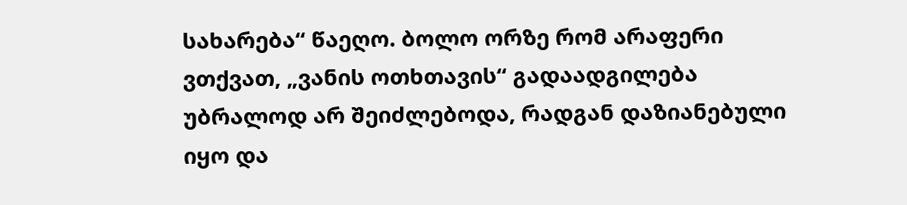სახარება“ წაეღო. ბოლო ორზე რომ არაფერი ვთქვათ, „ვანის ოთხთავის“ გადაადგილება უბრალოდ არ შეიძლებოდა, რადგან დაზიანებული იყო და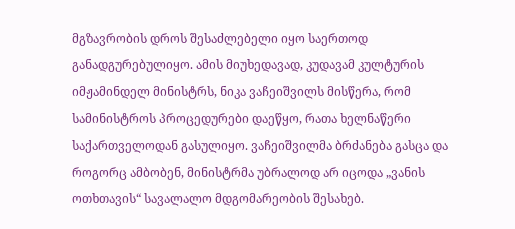მგზავრობის დროს შესაძლებელი იყო საერთოდ განადგურებულიყო. ამის მიუხედავად, კუდავამ კულტურის იმჟამინდელ მინისტრს, ნიკა ვაჩეიშვილს მისწერა, რომ სამინისტროს პროცედურები დაეწყო, რათა ხელნაწერი საქართველოდან გასულიყო. ვაჩეიშვილმა ბრძანება გასცა და როგორც ამბობენ, მინისტრმა უბრალოდ არ იცოდა „ვანის ოთხთავის“ სავალალო მდგომარეობის შესახებ.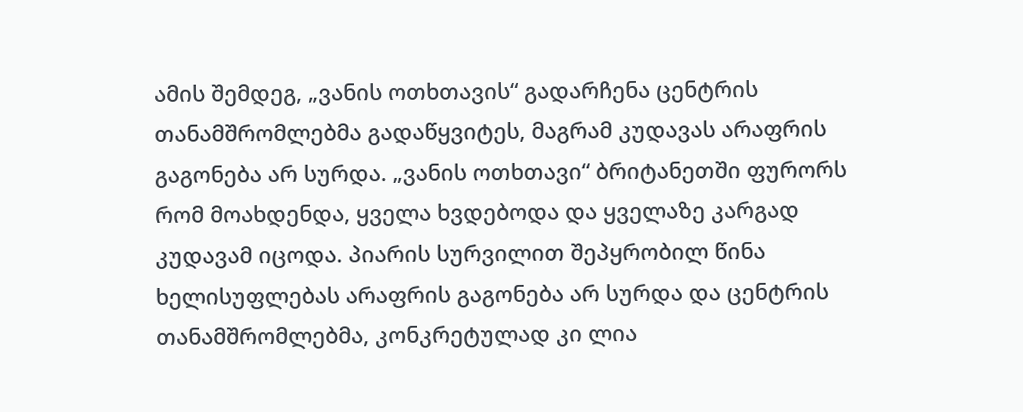ამის შემდეგ, „ვანის ოთხთავის“ გადარჩენა ცენტრის თანამშრომლებმა გადაწყვიტეს, მაგრამ კუდავას არაფრის გაგონება არ სურდა. „ვანის ოთხთავი“ ბრიტანეთში ფურორს რომ მოახდენდა, ყველა ხვდებოდა და ყველაზე კარგად კუდავამ იცოდა. პიარის სურვილით შეპყრობილ წინა ხელისუფლებას არაფრის გაგონება არ სურდა და ცენტრის თანამშრომლებმა, კონკრეტულად კი ლია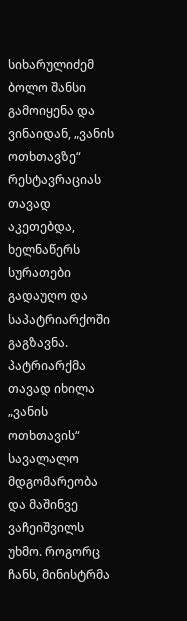სიხარულიძემ ბოლო შანსი გამოიყენა და ვინაიდან, „ვანის ოთხთავზე“ რესტავრაციას თავად აკეთებდა, ხელნაწერს სურათები გადაუღო და საპატრიარქოში გაგზავნა. პატრიარქმა თავად იხილა „ვანის ოთხთავის“ სავალალო მდგომარეობა და მაშინვე ვაჩეიშვილს უხმო. როგორც ჩანს, მინისტრმა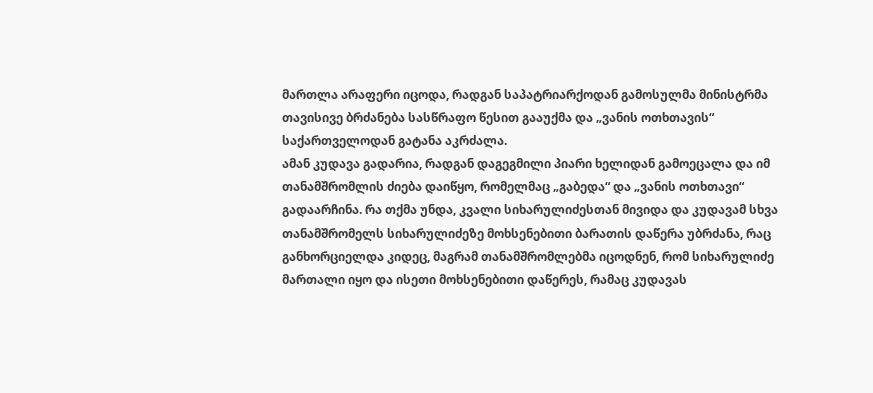მართლა არაფერი იცოდა, რადგან საპატრიარქოდან გამოსულმა მინისტრმა თავისივე ბრძანება სასწრაფო წესით გააუქმა და „ვანის ოთხთავის“ საქართველოდან გატანა აკრძალა.
ამან კუდავა გადარია, რადგან დაგეგმილი პიარი ხელიდან გამოეცალა და იმ თანამშრომლის ძიება დაიწყო, რომელმაც „გაბედა“ და „ვანის ოთხთავი“ გადაარჩინა. რა თქმა უნდა, კვალი სიხარულიძესთან მივიდა და კუდავამ სხვა თანამშრომელს სიხარულიძეზე მოხსენებითი ბარათის დაწერა უბრძანა, რაც განხორციელდა კიდეც, მაგრამ თანამშრომლებმა იცოდნენ, რომ სიხარულიძე მართალი იყო და ისეთი მოხსენებითი დაწერეს, რამაც კუდავას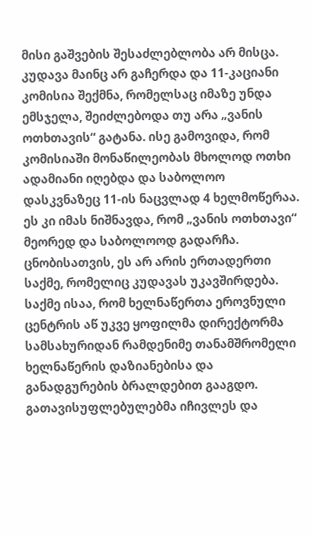მისი გაშვების შესაძლებლობა არ მისცა.
კუდავა მაინც არ გაჩერდა და 11-კაციანი კომისია შექმნა, რომელსაც იმაზე უნდა ემსჯელა, შეიძლებოდა თუ არა „ვანის ოთხთავის“ გატანა. ისე გამოვიდა, რომ კომისიაში მონაწილეობას მხოლოდ ოთხი ადამიანი იღებდა და საბოლოო დასკვნაზეც 11-ის ნაცვლად 4 ხელმოწერაა. ეს კი იმას ნიშნავდა, რომ „ვანის ოთხთავი“ მეორედ და საბოლოოდ გადარჩა.
ცნობისათვის, ეს არ არის ერთადერთი საქმე, რომელიც კუდავას უკავშირდება. საქმე ისაა, რომ ხელნაწერთა ეროვნული ცენტრის აწ უკვე ყოფილმა დირექტორმა სამსახურიდან რამდენიმე თანამშრომელი ხელნაწერის დაზიანებისა და განადგურების ბრალდებით გააგდო. გათავისუფლებულებმა იჩივლეს და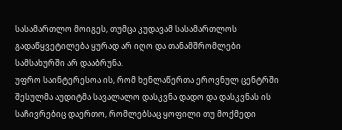სასამართლო მოიგეს, თუმცა კუდავამ სასამართლოს გადაწყვეტილება ყურად არ იღო და თანამშრომლები სამსახურში არ დააბრუნა.
უფრო საინტერესოა ის, რომ ხენლაწერთა ეროვნულ ცენტრში შესულმა აუდიტმა სავალალო დასკვნა დადო და დასკვნას ის საჩივრებიც დაერთო, რომლებსაც ყოფილი თუ მოქმედი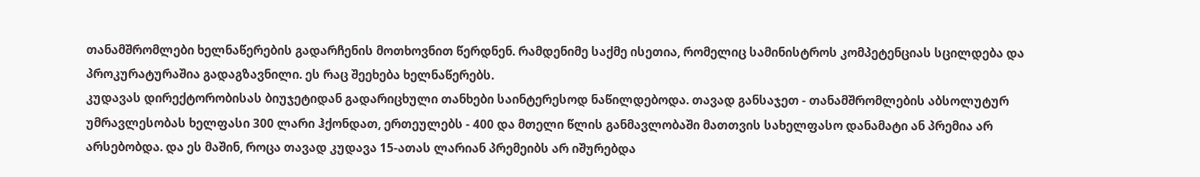თანამშრომლები ხელნაწერების გადარჩენის მოთხოვნით წერდნენ. რამდენიმე საქმე ისეთია, რომელიც სამინისტროს კომპეტენციას სცილდება და პროკურატურაშია გადაგზავნილი. ეს რაც შეეხება ხელნაწერებს.
კუდავას დირექტორობისას ბიუჯეტიდან გადარიცხული თანხები საინტერესოდ ნაწილდებოდა. თავად განსაჯეთ - თანამშრომლების აბსოლუტურ უმრავლესობას ხელფასი 300 ლარი ჰქონდათ, ერთეულებს - 400 და მთელი წლის განმავლობაში მათთვის სახელფასო დანამატი ან პრემია არ არსებობდა. და ეს მაშინ, როცა თავად კუდავა 15-ათას ლარიან პრემეიბს არ იშურებდა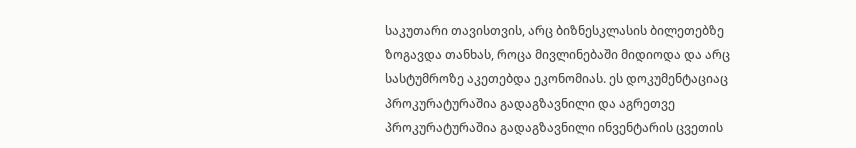საკუთარი თავისთვის, არც ბიზნესკლასის ბილეთებზე ზოგავდა თანხას, როცა მივლინებაში მიდიოდა და არც სასტუმროზე აკეთებდა ეკონომიას. ეს დოკუმენტაციაც პროკურატურაშია გადაგზავნილი და აგრეთვე პროკურატურაშია გადაგზავნილი ინვენტარის ცვეთის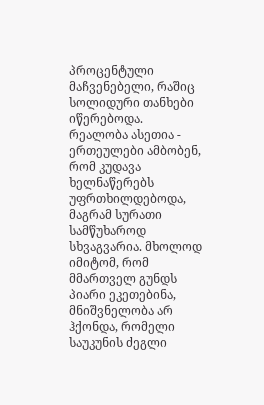პროცენტული მაჩვენებელი, რაშიც სოლიდური თანხები იწერებოდა.
რეალობა ასეთია - ერთეულები ამბობენ, რომ კუდავა ხელნაწერებს უფრთხილდებოდა, მაგრამ სურათი სამწუხაროდ სხვაგვარია. მხოლოდ იმიტომ, რომ მმართველ გუნდს პიარი ეკეთებინა, მნიშვნელობა არ ჰქონდა, რომელი საუკუნის ძეგლი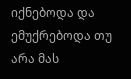იქნებოდა და ემუქრებოდა თუ არა მას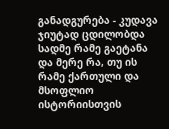განადგურება - კუდავა ჯიუტად ცდილობდა სადმე რამე გაეტანა და მერე რა, თუ ის რამე ქართული და მსოფლიო ისტორიისთვის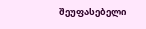შეუფასებელი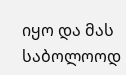იყო და მას საბოლოოდ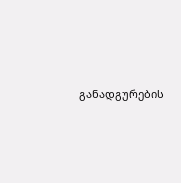განადგურების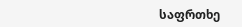საფრთხე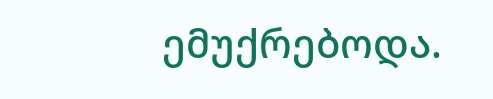ემუქრებოდა.